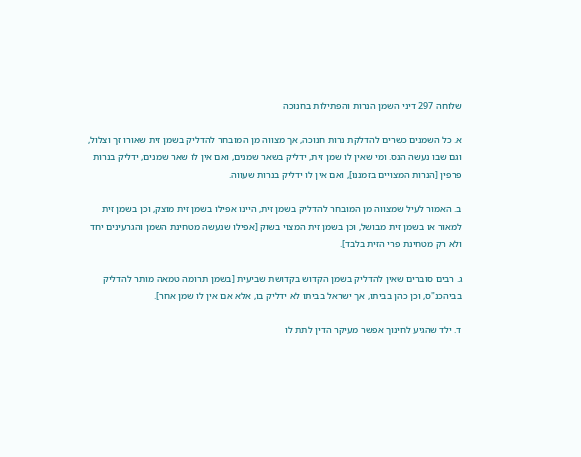שלוחה 297 דיני השמן הנרות והפתילות בחנוכה

א. כל השמנים כשרים להדלקת נרות חנוכה, אך מצווה מן המובחר להדליק בשמן זית שאורו זך וצלול, וגם שבו נעשה הנס. ומי שאין לו שמן זית, ידליק בשאר שמנים, ואם אין לו שאר שמנים, ידליק בנרות פרפין [הנרות המצויים בזמננו], ואם אין לו ידליק בנרות שעווה.

ב. האמור לעיל שמצווה מן המובחר להדליק בשמן זית, היינו אפילו בשמן זית מוצק, וכן בשמן זית למאור או בשמן זית מבושל, וכן בשמן זית המצוי בשוק [אפילו שנעשה מטחינת השמן והגרעינים יחד ולא רק מטחינת פרי הזית בלבד].

ג. רבים סוברים שאין להדליק בשמן הקדוש בקדושת שביעית [בשמן תרומה טמאה מותר להדליק בביהכנ"ס, וכן כהן בביתו, אך ישראל בביתו לא ידליק בו, אלא אם אין לו שמן אחר].

ד. ילד שהגיע לחינוך אפשר מעיקר הדין לתת לו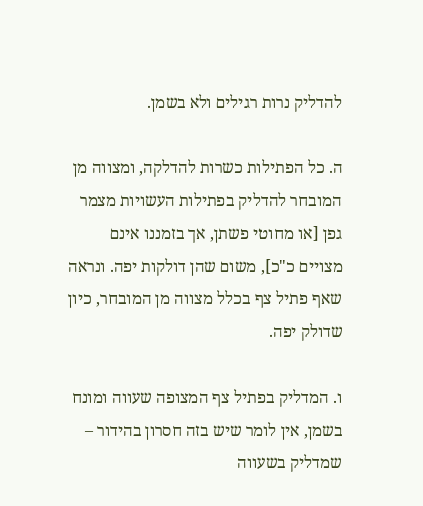להדליק נרות רגילים ולא בשמן.

ה. כל הפתילות כשרות להדלקה, ומצווה מן המובחר להדליק בפתילות העשויות מצמר גפן [או מחוטי פשתן, אך בזמננו אינם מצויים כ"כ], משום שהן דולקות יפה. ונראה שאף פתיל צף בכלל מצווה מן המובחר, כיון שדולק יפה.

ו. המדליק בפתיל צף המצופה שעווה ומונח בשמן, אין לומר שיש בזה חסרון בהידור – שמדליק בשעווה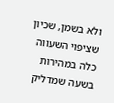ולא בשמן, שכיון שציפוי השעווה כלה במהירות בשעה שמדליק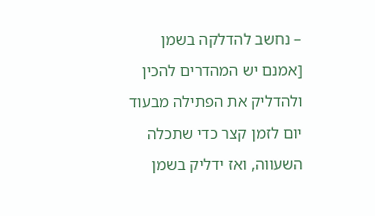– נחשב להדלקה בשמן [אמנם יש המהדרים להכין ולהדליק את הפתילה מבעוד יום לזמן קצר כדי שתכלה השעווה, ואז ידליק בשמן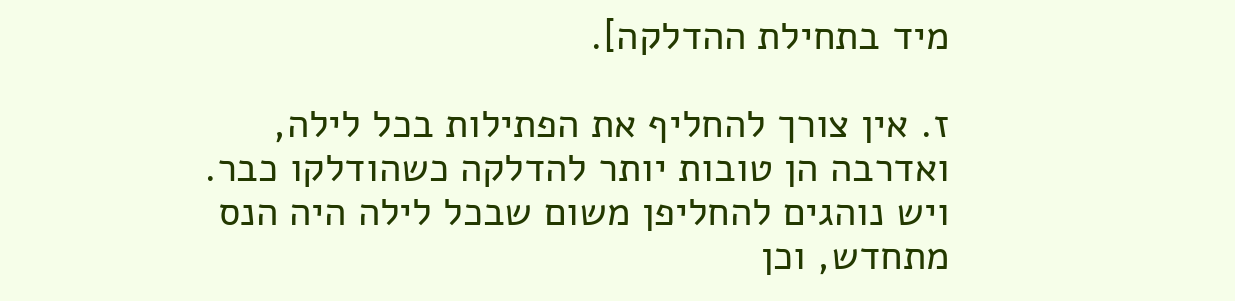מיד בתחילת ההדלקה].

ז. אין צורך להחליף את הפתילות בכל לילה, ואדרבה הן טובות יותר להדלקה כשהודלקו כבר. ויש נוהגים להחליפן משום שבכל לילה היה הנס מתחדש, וכן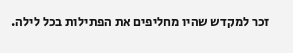זכר למקדש שהיו מחליפים את הפתילות בכל לילה.